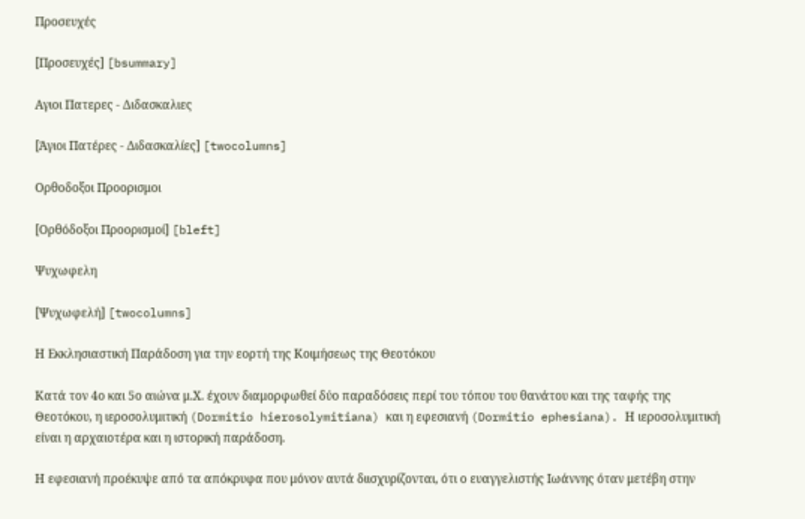Προσευχές

[Προσευχές] [bsummary]

Αγιοι Πατερες - Διδασκαλιες

[Άγιοι Πατέρες - Διδασκαλίες] [twocolumns]

Ορθοδοξοι Προορισμοι

[Ορθόδοξοι Προορισμοί] [bleft]

Ψυχωφελη

[Ψυχωφελή] [twocolumns]

Η Εκκλησιαστική Παράδοση για την εορτή της Κοιμήσεως της Θεοτόκου

Κατά τον 4ο και 5ο αιώνα μ.Χ. έχουν διαμορφωθεί δύο παραδόσεις περί του τόπου του θανάτου και της ταφής της Θεοτόκου, η ιεροσολυμιτική (Dormitio hierosolymitiana) και η εφεσιανή (Dormitio ephesiana). Η ιεροσολυμιτική είναι η αρχαιοτέρα και η ιστορική παράδοση.

Η εφεσιανή προέκυψε από τα απόκρυφα που μόνον αυτά διισχυρίζονται, ότι ο ευαγγελιστής Ιωάννης όταν μετέβη στην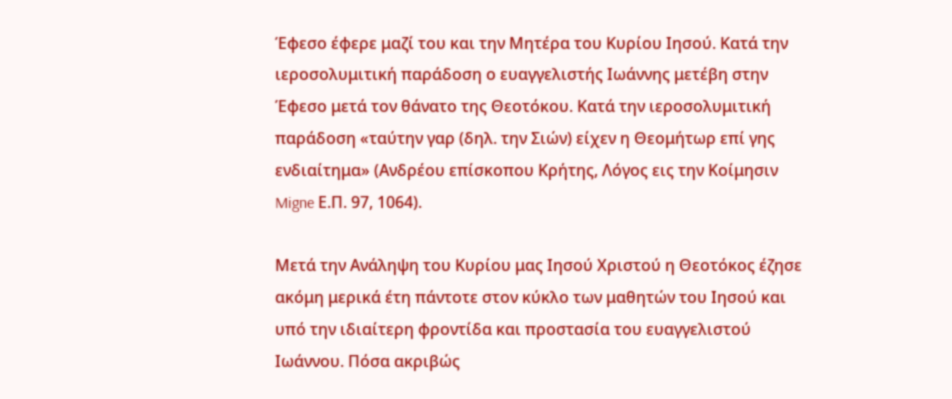Έφεσο έφερε μαζί του και την Μητέρα του Κυρίου Ιησού. Κατά την ιεροσολυμιτική παράδοση ο ευαγγελιστής Ιωάννης μετέβη στην Έφεσο μετά τον θάνατο της Θεοτόκου. Κατά την ιεροσολυμιτική παράδοση «ταύτην γαρ (δηλ. την Σιών) είχεν η Θεομήτωρ επί γης ενδιαίτημα» (Ανδρέου επίσκοπου Κρήτης, Λόγος εις την Κοίμησιν Migne Ε.Π. 97, 1064).

Μετά την Ανάληψη του Κυρίου μας Ιησού Χριστού η Θεοτόκος έζησε ακόμη μερικά έτη πάντοτε στον κύκλο των μαθητών του Ιησού και υπό την ιδιαίτερη φροντίδα και προστασία του ευαγγελιστού Ιωάννου. Πόσα ακριβώς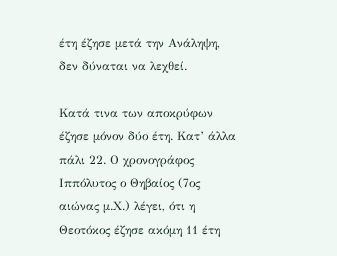έτη έζησε μετά την Ανάληψη, δεν δύναται να λεχθεί.

Κατά τινα των αποκρύφων έζησε μόνον δύο έτη. Κατ’ άλλα πάλι 22. Ο χρονογράφος Ιππόλυτος ο Θηβαίος (7ος αιώνας μ.Χ.) λέγει, ότι η Θεοτόκος έζησε ακόμη 11 έτη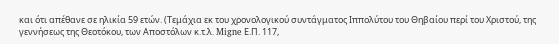και ότι απέθανε σε ηλικία 59 ετών. (Τεμάχια εκ του χρονολογικού συντάγματος Ιππολύτου του Θηβαίου περί του Χριστού, της γεννήσεως της Θεοτόκου, των Αποστόλων κ.τ.λ. Migne Ε.Π. 117,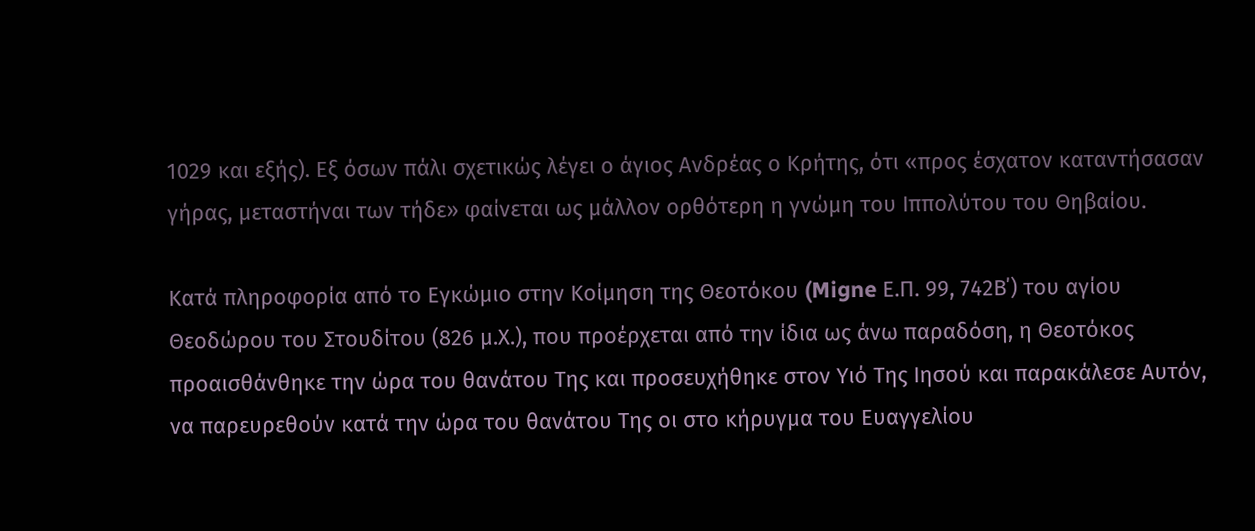1029 και εξής). Εξ όσων πάλι σχετικώς λέγει ο άγιος Ανδρέας ο Κρήτης, ότι «προς έσχατον καταντήσασαν γήρας, μεταστήναι των τήδε» φαίνεται ως μάλλον ορθότερη η γνώμη του Ιππολύτου του Θηβαίου.

Κατά πληροφορία από το Εγκώμιο στην Κοίμηση της Θεοτόκου (Migne Ε.Π. 99, 742Β΄) του αγίου Θεοδώρου του Στουδίτου (826 μ.Χ.), που προέρχεται από την ίδια ως άνω παραδόση, η Θεοτόκος προαισθάνθηκε την ώρα του θανάτου Της και προσευχήθηκε στον Υιό Της Ιησού και παρακάλεσε Αυτόν, να παρευρεθούν κατά την ώρα του θανάτου Της οι στο κήρυγμα του Ευαγγελίου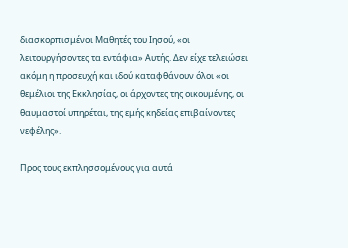διασκορπισμένοι Μαθητές του Ιησού, «οι λειτουργήσοντες τα εντάφια» Αυτής. Δεν είχε τελειώσει ακόμη η προσευχή και ιδού καταφθάνουν όλοι «οι θεμέλιοι της Εκκλησίας, οι άρχοντες της οικουμένης, οι θαυμαστοί υπηρέται, της εμής κηδείας επιβαίνοντες νεφέλης».

Προς τους εκπλησσομένους για αυτά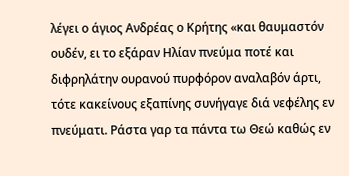λέγει ο άγιος Ανδρέας ο Κρήτης «και θαυμαστόν ουδέν, ει το εξάραν Ηλίαν πνεύμα ποτέ και διφρηλάτην ουρανού πυρφόρον αναλαβόν άρτι, τότε κακείνους εξαπίνης συνήγαγε διά νεφέλης εν πνεύματι. Ράστα γαρ τα πάντα τω Θεώ καθώς εν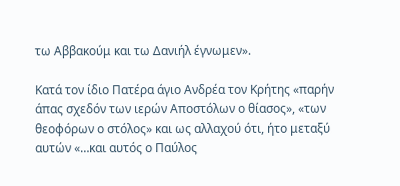τω Αββακούμ και τω Δανιήλ έγνωμεν».

Κατά τον ίδιο Πατέρα άγιο Ανδρέα τον Κρήτης «παρήν άπας σχεδόν των ιερών Αποστόλων ο θίασος», «των θεοφόρων ο στόλος» και ως αλλαχού ότι, ήτο μεταξύ αυτών «…και αυτός ο Παύλος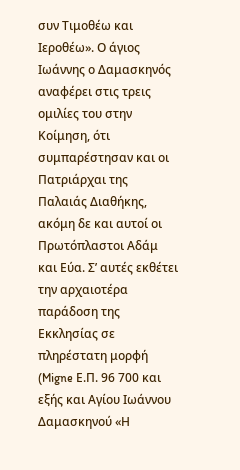συν Τιμοθέω και Ιεροθέω». Ο άγιος Ιωάννης ο Δαμασκηνός αναφέρει στις τρεις ομιλίες του στην Κοίμηση, ότι συμπαρέστησαν και οι Πατριάρχαι της Παλαιάς Διαθήκης, ακόμη δε και αυτοί οι Πρωτόπλαστοι Αδάμ και Εύα. Σ’ αυτές εκθέτει την αρχαιοτέρα παράδοση της Εκκλησίας σε πληρέστατη μορφή (Migne Ε.Π. 96 700 και εξής και Αγίου Ιωάννου Δαμασκηνού «Η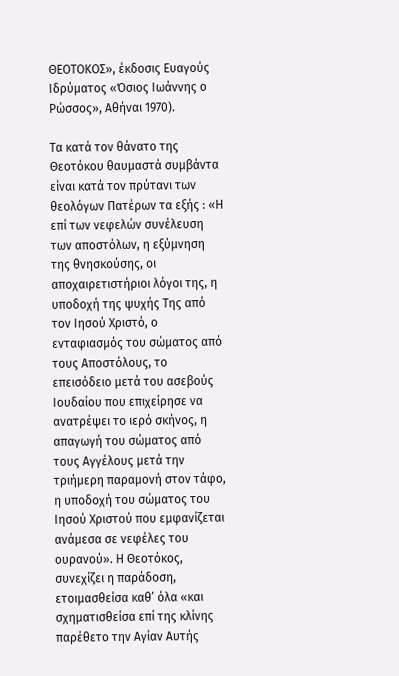ΘΕΟΤΟΚΟΣ», έκδοσις Ευαγούς Ιδρύματος «Όσιος Ιωάννης ο Ρώσσος», Αθήναι 1970).

Τα κατά τον θάνατο της Θεοτόκου θαυμαστά συμβάντα είναι κατά τον πρύτανι των θεολόγων Πατέρων τα εξής : «Η επί των νεφελών συνέλευση των αποστόλων, η εξύμνηση της θνησκούσης, οι αποχαιρετιστήριοι λόγοι της, η υποδοχή της ψυχής Της από τον Ιησού Χριστό, ο ενταφιασμός του σώματος από τους Αποστόλους, το επεισόδειο μετά του ασεβούς Ιουδαίου που επιχείρησε να ανατρέψει το ιερό σκήνος, η απαγωγή του σώματος από τους Αγγέλους μετά την τριήμερη παραμονή στον τάφο, η υποδοχή του σώματος του Ιησού Χριστού που εμφανίζεται ανάμεσα σε νεφέλες του ουρανού». Η Θεοτόκος, συνεχίζει η παράδοση, ετοιμασθείσα καθ’ όλα «και σχηματισθείσα επί της κλίνης παρέθετο την Αγίαν Αυτής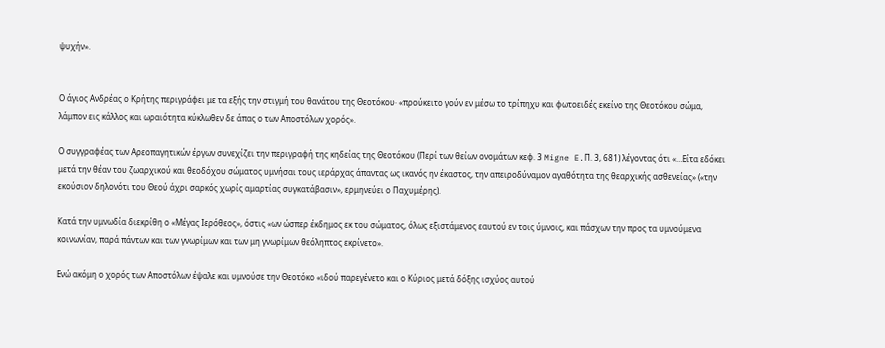ψυχήν».


Ο άγιος Ανδρέας ο Κρήτης περιγράφει με τα εξής την στιγμή του θανάτου της Θεοτόκου· «προύκειτο γούν εν μέσω το τρίπηχυ και φωτοειδές εκείνο της Θεοτόκου σώμα, λάμπον εις κάλλος και ωραιότητα κύκλωθεν δε άπας ο των Αποστόλων χορός».

Ο συγγραφέας των Αρεοπαγητικών έργων συνεχίζει την περιγραφή της κηδείας της Θεοτόκου (Περί των θείων ονομάτων κεφ. 3 Migne E.Π. 3, 681) λέγοντας ότι «…Είτα εδόκει μετά την θέαν του ζωαρχικού και θεοδόχου σώματος υμνήσαι τους ιεράρχας άπαντας ως ικανός ην έκαστος, την απειροδύναμον αγαθότητα της θεαρχικής ασθενείας» («την εκούσιον δηλονότι του Θεού άχρι σαρκός χωρίς αμαρτίας συγκατάβασιν», ερμηνεύει ο Παχυμέρης).

Κατά την υμνωδία διεκρίθη ο «Μέγας Ιερόθεος», όστις «ων ώσπερ έκδημος εκ του σώματος, όλως εξιστάμενος εαυτού εν τοις ύμνοις, και πάσχων την προς τα υμνούμενα κοινωνίαν, παρά πάντων και των γνωρίμων και των μη γνωρίμων θεόληπτος εκρίνετο».

Ενώ ακόμη ο χορός των Αποστόλων έψαλε και υμνούσε την Θεοτόκο «ιδού παρεγένετο και ο Κύριος μετά δόξης ισχύος αυτού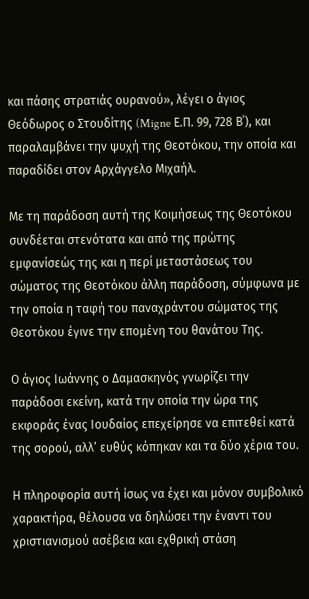και πάσης στρατιάς ουρανού», λέγει ο άγιος Θεόδωρος ο Στουδίτης (Migne Ε.Π. 99, 728 Β΄), και παραλαμβάνει την ψυχή της Θεοτόκου, την οποία και παραδίδει στον Αρχάγγελο Μιχαήλ.

Με τη παράδοση αυτή της Κοιμήσεως της Θεοτόκου συνδέεται στενότατα και από της πρώτης εμφανίσεώς της και η περί μεταστάσεως του σώματος της Θεοτόκου άλλη παράδοση, σύμφωνα με την οποία η ταφή του παναχράντου σώματος της Θεοτόκου έγινε την επομένη του θανάτου Της.

Ο άγιος Ιωάννης ο Δαμασκηνός γνωρίζει την παράδοσι εκείνη, κατά την οποία την ώρα της εκφοράς ένας Ιουδαίος επεχείρησε να επιτεθεί κατά της σορού, αλλ’ ευθύς κόπηκαν και τα δύο χέρια του.

Η πληροφορία αυτή ίσως να έχει και μόνον συμβολικό χαρακτήρα, θέλουσα να δηλώσει την έναντι του χριστιανισμού ασέβεια και εχθρική στάση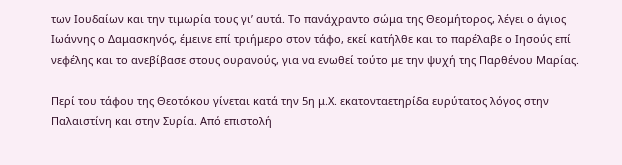των Ιουδαίων και την τιμωρία τους γι’ αυτά. Το πανάχραντο σώμα της Θεομήτορος, λέγει ο άγιος Ιωάννης ο Δαμασκηνός, έμεινε επί τριήμερο στον τάφο, εκεί κατήλθε και το παρέλαβε ο Ιησούς επί νεφέλης και το ανεβίβασε στους ουρανούς, για να ενωθεί τούτο με την ψυχή της Παρθένου Μαρίας.

Περί του τάφου της Θεοτόκου γίνεται κατά την 5η μ.Χ. εκατονταετηρίδα ευρύτατος λόγος στην Παλαιστίνη και στην Συρία. Από επιστολή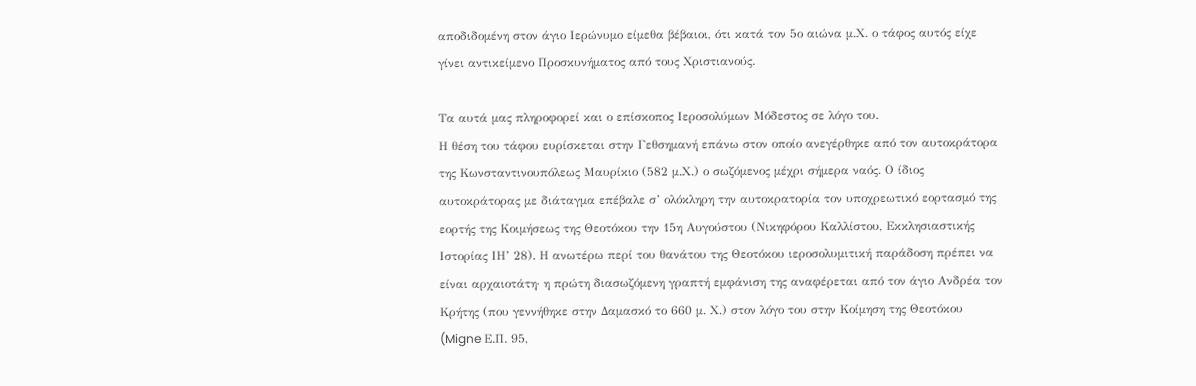αποδιδομένη στον άγιο Ιερώνυμο είμεθα βέβαιοι, ότι κατά τον 5ο αιώνα μ.Χ. ο τάφος αυτός είχε γίνει αντικείμενο Προσκυνήματος από τους Χριστιανούς.

Τα αυτά μας πληροφορεί και ο επίσκοπος Ιεροσολύμων Μόδεστος σε λόγο του.
Η θέση του τάφου ευρίσκεται στην Γεθσημανή επάνω στον οποίο ανεγέρθηκε από τον αυτοκράτορα της Κωνσταντινουπόλεως Μαυρίκιο (582 μ.Χ.) ο σωζόμενος μέχρι σήμερα ναός. Ο ίδιος αυτοκράτορας με διάταγμα επέβαλε σ’ ολόκληρη την αυτοκρατορία τον υποχρεωτικό εορτασμό της εορτής της Κοιμήσεως της Θεοτόκου την 15η Αυγούστου (Νικηφόρου Καλλίστου, Εκκλησιαστικής Ιστορίας ΙΗ’ 28). Η ανωτέρω περί του θανάτου της Θεοτόκου ιεροσολυμιτική παράδοση πρέπει να είναι αρχαιοτάτη· η πρώτη διασωζόμενη γραπτή εμφάνιση της αναφέρεται από τον άγιο Ανδρέα τον Κρήτης (που γεννήθηκε στην Δαμασκό το 660 μ. Χ.) στον λόγο του στην Κοίμηση της Θεοτόκου (Migne Ε.Π. 95,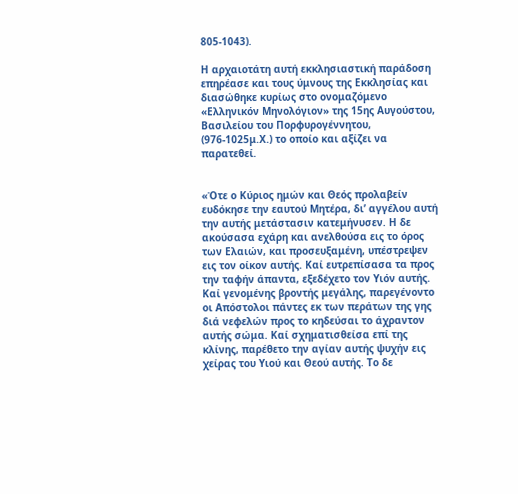805-1043).

Η αρχαιοτάτη αυτή εκκλησιαστική παράδοση επηρέασε και τους ύμνους της Εκκλησίας και διασώθηκε κυρίως στο ονομαζόμενο «Ελληνικόν Μηνολόγιον» της 15ης Αυγούστου, Βασιλείου του Πορφυρογέννητου, (976-1025μ.Χ.) το οποίο και αξίζει να παρατεθεί.


«Ότε ο Κύριος ημών και Θεός προλαβείν ευδόκησε την εαυτού Μητέρα, δι’ αγγέλου αυτή την αυτής μετάστασιν κατεμήνυσεν. Η δε ακούσασα εχάρη και ανελθούσα εις το όρος των Ελαιών, και προσευξαμένη, υπέστρεψεν εις τον οίκον αυτής. Καί ευτρεπίσασα τα προς την ταφήν άπαντα, εξεδέχετο τον Υιόν αυτής. Καί γενομένης βροντής μεγάλης, παρεγένοντο οι Απόστολοι πάντες εκ των περάτων της γης διά νεφελών προς το κηδεύσαι το άχραντον αυτής σώμα. Καί σχηματισθείσα επί της κλίνης, παρέθετο την αγίαν αυτής ψυχήν εις χείρας του Υιού και Θεού αυτής. Το δε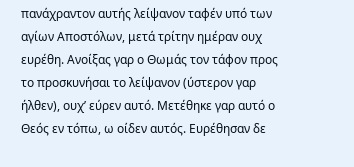πανάχραντον αυτής λείψανον ταφέν υπό των αγίων Αποστόλων, μετά τρίτην ημέραν ουχ ευρέθη. Ανοίξας γαρ ο Θωμάς τον τάφον προς το προσκυνήσαι το λείψανον (ύστερον γαρ ήλθεν), ουχ’ εύρεν αυτό. Μετέθηκε γαρ αυτό ο Θεός εν τόπω, ω οίδεν αυτός. Ευρέθησαν δε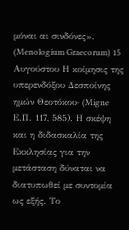μόναι αι σινδόνες». (Menologium Graecorum) 15 Αυγούστου Η κοίμησις της υπερενδόξου Δεσποίνης ημών Θεοτόκου· (Migne Ε.Π. 117, 585). Η σκέψη και η διδασκαλία της Εκκλησίας για την μετάσταση δύναται να διατυπωθεί με συντομία ως εξής. Το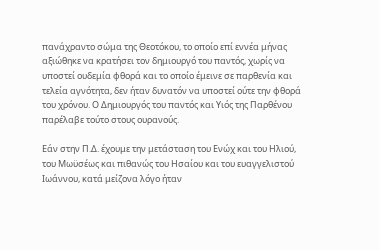πανάχραντο σώμα της Θεοτόκου, το οποίο επί εννέα μήνας αξιώθηκε να κρατήσει τον δημιουργό του παντός, χωρίς να υποστεί ουδεμία φθορά και το οποίο έμεινε σε παρθενία και τελεία αγνότητα, δεν ήταν δυνατόν να υποστεί ούτε την φθορά του χρόνου. Ο Δημιουργός του παντός και Υιός της Παρθένου παρέλαβε τούτο στους ουρανούς.

Εάν στην Π.Δ. έχουμε την μετάσταση του Ενώχ και του Ηλιού, του Μωϋσέως και πιθανώς του Ησαίου και του ευαγγελιστού Ιωάννου, κατά μείζονα λόγο ήταν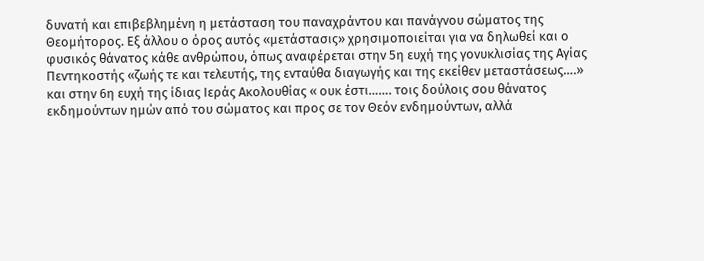δυνατή και επιβεβλημένη η μετάσταση του παναχράντου και πανάγνου σώματος της Θεομήτορος. Εξ άλλου ο όρος αυτός «μετάστασις» χρησιμοποιείται για να δηλωθεί και ο φυσικός θάνατος κάθε ανθρώπου, όπως αναφέρεται στην 5η ευχή της γονυκλισίας της Αγίας Πεντηκοστής «ζωής τε και τελευτής, της ενταύθα διαγωγής και της εκείθεν μεταστάσεως….» και στην 6η ευχή της ίδιας Ιεράς Ακολουθίας « ουκ έστι……. τοις δούλοις σου θάνατος εκδημούντων ημών από του σώματος και προς σε τον Θεόν ενδημούντων, αλλά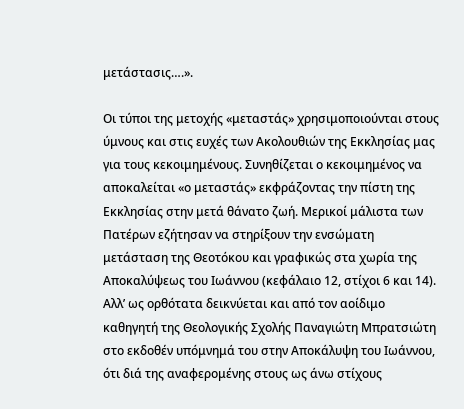μετάστασις….».

Οι τύποι της μετοχής «μεταστάς» χρησιμοποιούνται στους ύμνους και στις ευχές των Ακολουθιών της Εκκλησίας μας για τους κεκοιμημένους. Συνηθίζεται ο κεκοιμημένος να αποκαλείται «ο μεταστάς» εκφράζοντας την πίστη της Εκκλησίας στην μετά θάνατο ζωή. Μερικοί μάλιστα των Πατέρων εζήτησαν να στηρίξουν την ενσώματη μετάσταση της Θεοτόκου και γραφικώς στα χωρία της Αποκαλύψεως του Ιωάννου (κεφάλαιο 12, στίχοι 6 και 14). Αλλ’ ως ορθότατα δεικνύεται και από τον αοίδιμο καθηγητή της Θεολογικής Σχολής Παναγιώτη Μπρατσιώτη στο εκδοθέν υπόμνημά του στην Αποκάλυψη του Ιωάννου, ότι διά της αναφερομένης στους ως άνω στίχους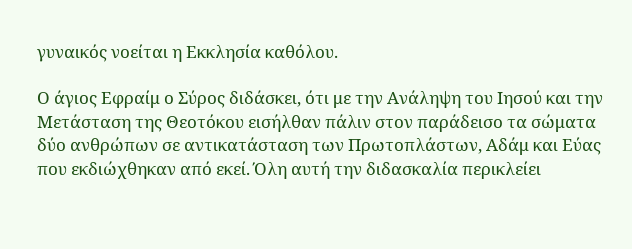γυναικός νοείται η Εκκλησία καθόλου.

Ο άγιος Εφραίμ ο Σύρος διδάσκει, ότι με την Ανάληψη του Ιησού και την Μετάσταση της Θεοτόκου εισήλθαν πάλιν στον παράδεισο τα σώματα δύο ανθρώπων σε αντικατάσταση των Πρωτοπλάστων, Αδάμ και Εύας που εκδιώχθηκαν από εκεί. Όλη αυτή την διδασκαλία περικλείει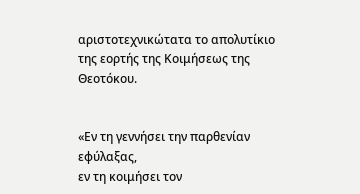αριστοτεχνικώτατα το απολυτίκιο της εορτής της Κοιμήσεως της Θεοτόκου.


«Εν τη γεννήσει την παρθενίαν εφύλαξας,
εν τη κοιμήσει τον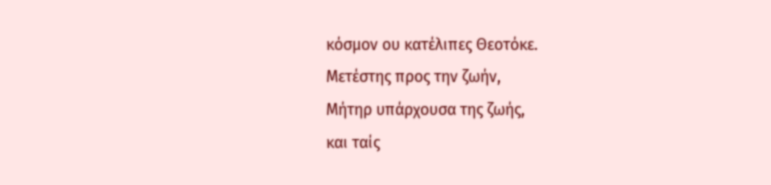κόσμον ου κατέλιπες Θεοτόκε.
Μετέστης προς την ζωήν,
Μήτηρ υπάρχουσα της ζωής,
και ταίς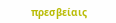πρεσβείαις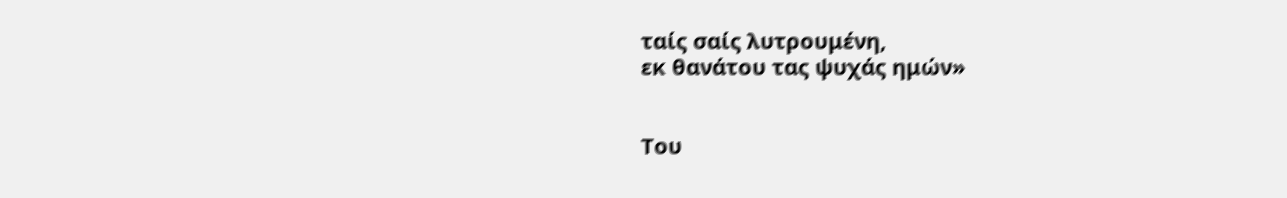ταίς σαίς λυτρουμένη,
εκ θανάτου τας ψυχάς ημών»


Του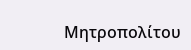Μητροπολίτου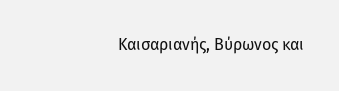Καισαριανής, Βύρωνος και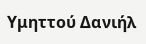Υμηττού Δανιήλ